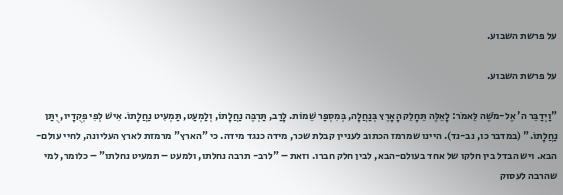על פרשת השבוע.

על פרשת השבוע.

"וַיְדַבֵּר ה' אֶל-מֹשֶׁה לֵּאמֹר: לָאֵלֶּה תֵּחָלֵק הָאָרֶץ בְּנַחֲלָה, בְּמִסְפַּר שֵׁמוֹת. לָרַב, תַּרְבֶּה נַחֲלָתוֹ, וְלַמְעַט, תַּמְעִיט נַחֲלָתוֹ. אִישׁ לְפִי פְקֻדָיו, יֻתַּן נַחֲלָתוֹ." (במדבר כו, נב-נד). היינו שמרמז הכתוב לעניין קבלת שכר, מידה כנגד מידה. כי "הארץ" מרמזת לארץ העליונה, לחיי עולם-הבא. ויש הבדל בין חלקו של אחד בעולם-הבא, לבין חלק חברו. וזאת – "לרב- תרבה נחלתו, ולמעט – תמעיט נחלתו" – כלומר, למי שהרבה לעסוק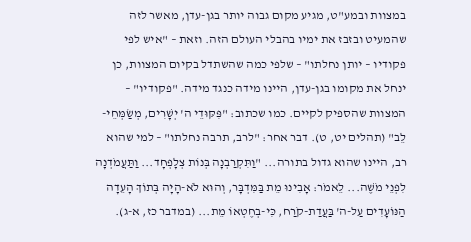במצוות ובמע"ט, מגיע מקום גבוה יותר בגן-עדן, מאשר לזה שהמעיט ובזבז את ימיו בהבלי העולם הזה. וזאת – "איש לפי פקודיו – יותן נחלתו" – שלפי כמה שהשתדל בקיום המצוות, כן ינחל את מקומו בגן-עדן, היינו מידה כנגד מידה. "פקודיו" – המצוות שהספיק לקיים. כמו שכתוב: "פִּקּוּדֵי ה' יְשָׁרִים, מְשַׂמְּחֵי-לֵב" (תהלים יט, ט). דבר אחר: "לרב, תרבה נחלתו" – למי שהוא רב, היינו שהוא גדול בתורה... "וַתִּקְרַבְנָה בְּנוֹת צְלָפְחָד... וַתַּעֲמֹדְנָה לִפְנֵי מֹשֶׁה... לֵאמֹר: אָבִינוּ מֵת בַּמִּדְבָּר, וְהוּא לֹא-הָיָה בְּתוֹךְ הָעֵדָה הַנּוֹעָדִים עַל-ה' בַּעֲדַת-קֹרַח, כִּי-בְחֶטְאוֹ מֵת... (במדבר כז, א-ג).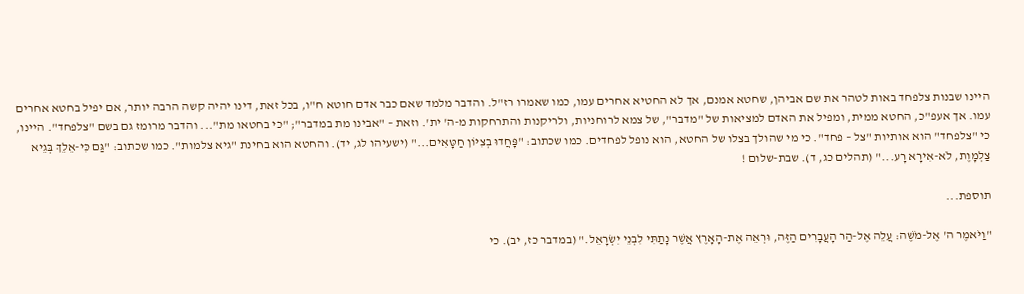היינו שבנות צלפחד באות לטהר את שם אביהן, שחטא אמנם, אך לא החטיא אחרים עמו, כמו שאמרו רז"ל. והדבר מלמד שאם כבר אדם חוטא ח"ו, בכל זאת, דינו יהיה קשה הרבה יותר, אם יפיל בחטא אחרים עמו. אך אעפ"כ, החטא ממית, ומפיל את האדם למציאות של "מדבר", של צמא לרוחניות, ולריקנות והתרחקות מ-ה' ית'. וזאת – "אבינו מת במדבר"; "כי בחטאו מת"... והדבר מרומז גם בשם "צלפחד". היינו, כי "צלפחד" הוא אותיות "צל – פחד". כי מי שהולך בצלו של החטא, הוא נופל לפחדים. כמו שכתוב: "פָּחֲדוּ בְצִיּוֹן חַטָּאִים..." (ישעיהו לג, יד). והחטא הוא בחינת "גיא צלמות". כמו שכתוב: "גַּם כִּי-אֵלֵךְ בְּגֵיא צַלְמָוֶת, לֹא-אִירָא רָע..." (תהלים כג, ד). שבת-שלום !

תוספת...

"וַיֹּאמֶר ה' אֶל-מֹשֶׁה: עֲלֵה אֶל-הַר הָעֲבָרִים הַזֶּה, וּרְאֵה אֶת-הָאָרֶץ אֲשֶׁר נָתַתִּי לִבְנֵי יִשְׂרָאֵל." (במדבר כז, יב). כי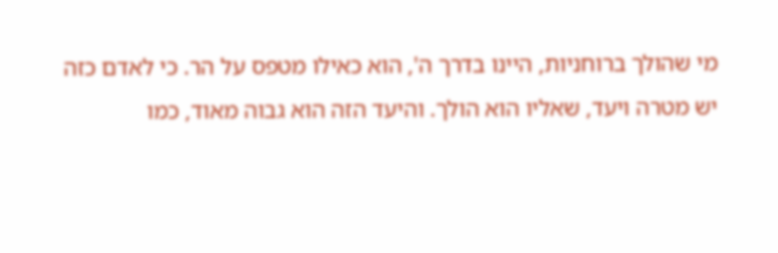מי שהולך ברוחניות, היינו בדרך ה', הוא כאילו מטפס על הר. כי לאדם כזה יש מטרה ויעד, שאליו הוא הולך. והיעד הזה הוא גבוה מאוד, כמו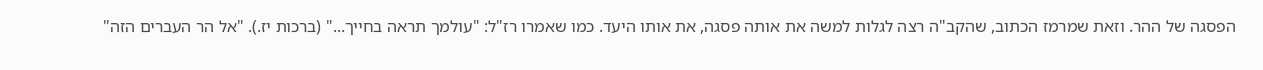הפסגה של ההר. וזאת שמרמז הכתוב, שהקב"ה רצה לגלות למשה את אותה פסגה, את אותו היעד. כמו שאמרו רז"ל: "עולמך תראה בחייך..." (ברכות יז.). "אל הר העברים הזה"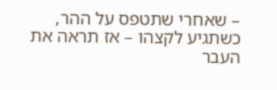– שאחרי שתטפס על ההר, כשתגיע לקצהו – אז תראה את העבר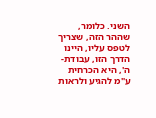השני. כלומר, שההר הזה, שצריך לטפס עליו, היינו הדרך הזו, עבודת-ה', היא הכרחית ע"מ להגיע ולראות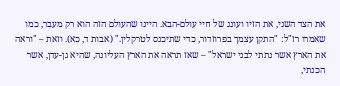את הצד השני, את הזיו ועונג של חיי עולם-הבא. היינו שהעולם הזה הוא רק מעבר, כמו שאמרו רז"ל: "התקן עצמך בפרוזדור, כדי שתיכנס לטרקלין." (אבות ד, כא). וזאת – "וראה את הארץ אשר נתתי לבני ישראל" – שאז תראה את הארץ העליונה, שהיא גן-עדן, אשר הכנתי,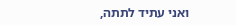ואני עתיד לתתה,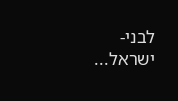לבני-ישראל...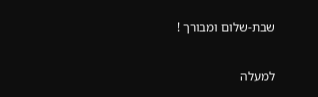שבת-שלום ומבורך !

למעלה